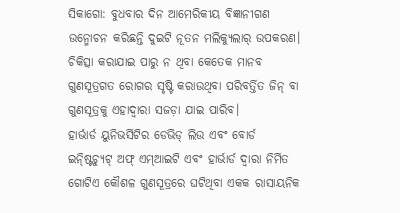ସିକାଗୋ: ବୁଧବାର ଦିନ ଆମେରିକୀୟ ବିଜ୍ଞାନୀଗଣ ଉନ୍ମୋଚନ କରିଛନ୍ତି ଦୁଇଟି ନୂତନ ମଲିକ୍ୟୁଲାର୍ ଉପକରଣ। ଚିକିତ୍ସା କରାଯାଇ ପାରୁ ନ ଥିବା କେତେକ ମାନବ ଗୁଣସୂତ୍ରଗତ ରୋଗର ସୃଷ୍ଟି କରାଉଥିବା ପରିବର୍ତ୍ତିତ ଜିନ୍ ବା ଗୁଣସୂତ୍ରକୁ ଏହାଦ୍ୱାରା ସଜଡ଼ା ଯାଇ ପାରିବ।
ହାର୍ଭାର୍ଡ ୟୁନିଭର୍ସିଟିର ଡେଭିଡ୍ ଲିଉ ଏବଂ ବୋର୍ଡ ଇନ୍ଷ୍ଟିଚ୍ୟୁଟ୍ ଅଫ୍ ଏମ୍ଆଇଟି ଏବଂ ହାର୍ଭାର୍ଡ ଦ୍ୱାରା ନିର୍ମିତ ଗୋଟିଏ କୌଶଳ ଗୁଣସୂତ୍ରରେ ଘଟିଥିବା ଏକକ ରାସାୟନିକ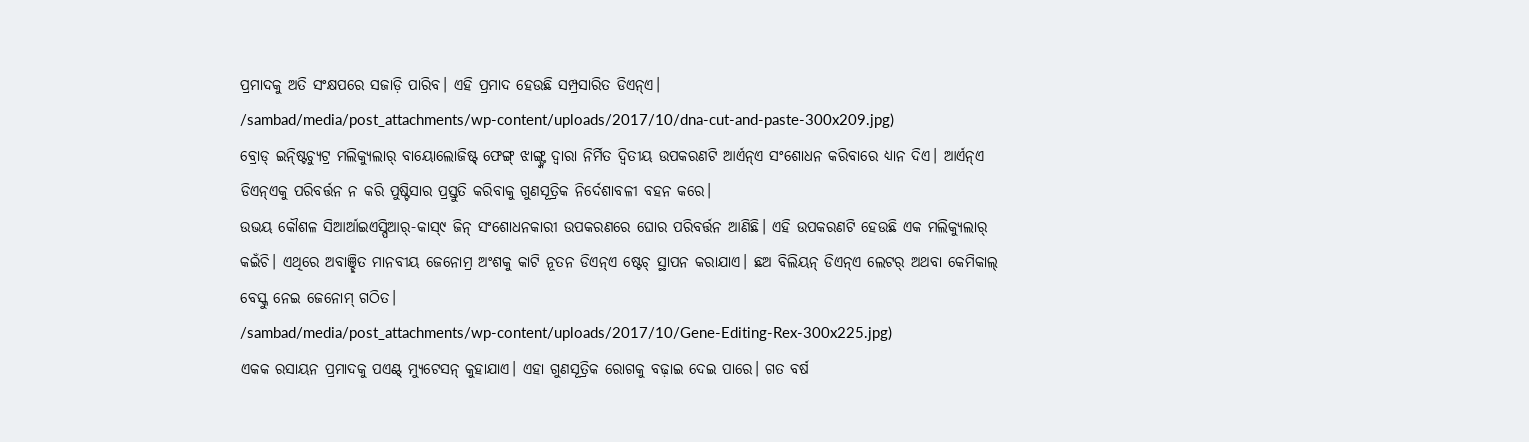ପ୍ରମାଦକୁ ଅତି ସଂକ୍ଷପରେ ସଜାଡ଼ି ପାରିବ। ଏହି ପ୍ରମାଦ ହେଉଛି ସମ୍ପ୍ରସାରିତ ଡିଏନ୍ଏ।
/sambad/media/post_attachments/wp-content/uploads/2017/10/dna-cut-and-paste-300x209.jpg)
ବ୍ରୋଡ୍ ଇନ୍ଷ୍ଟିଚ୍ୟୁଟ୍ର ମଲିକ୍ୟୁଲାର୍ ବାୟୋଲୋଜିଷ୍ଟ୍ ଫେଙ୍ଗ୍ ଝାଙ୍ଗ୍ଙ୍କ ଦ୍ୱାରା ନିର୍ମିତ ଦ୍ୱିତୀୟ ଉପକରଣଟି ଆର୍ଏନ୍ଏ ସଂଶୋଧନ କରିବାରେ ଧ୍ୟାନ ଦିଏ। ଆର୍ଏନ୍ଏ ଡିଏନ୍ଏକୁ ପରିବର୍ତ୍ତନ ନ କରି ପୁଷ୍ଟିସାର ପ୍ରସ୍ତୁତି କରିବାକୁ ଗୁଣସୂତ୍ରିକ ନିର୍ଦେଶାବଳୀ ବହନ କରେ।
ଉଭୟ କୌଶଳ ସିଆର୍ଆଇଏସ୍ପିଆର୍-କାସ୍୯ ଜିନ୍ ସଂଶୋଧନକାରୀ ଉପକରଣରେ ଘୋର ପରିବର୍ତ୍ତନ ଆଣିଛି। ଏହି ଉପକରଣଟି ହେଉଛି ଏକ ମଲିକ୍ୟୁଲାର୍ କଇଁଚି। ଏଥିରେ ଅବାଞ୍ଛିତ ମାନବୀୟ ଜେନୋମ୍ର ଅଂଶକୁ କାଟି ନୂତନ ଡିଏନ୍ଏ ଷ୍ଟେଚ୍ ସ୍ଥାପନ କରାଯାଏ। ଛଅ ବିଲିୟନ୍ ଡିଏନ୍ଏ ଲେଟର୍ ଅଥବା କେମିକାଲ୍ ବେସ୍କୁ ନେଇ ଜେନୋମ୍ ଗଠିତ।
/sambad/media/post_attachments/wp-content/uploads/2017/10/Gene-Editing-Rex-300x225.jpg)
ଏକକ ରସାୟନ ପ୍ରମାଦକୁ ପଏଣ୍ଟ୍ ମ୍ୟୁଟେସନ୍ କୁହାଯାଏ। ଏହା ଗୁଣସୂତ୍ରିକ ରୋଗକୁ ବଢ଼ାଇ ଦେଇ ପାରେ। ଗତ ବର୍ଷ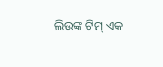ଲିଉଙ୍କ ଟିମ୍ ଏକ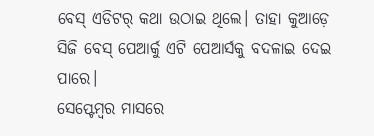ବେସ୍ ଏଡିଟର୍ କଥା ଉଠାଇ ଥିଲେ। ତାହା କୁଆଡ଼େ ସିଜି ବେସ୍ ପେଆର୍କୁ ଏଟି ପେଆର୍ସକୁ ବଦଳାଇ ଦେଇ ପାରେ।
ସେପ୍ଟେମ୍ବର ମାସରେ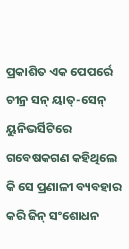ପ୍ରକାଶିତ ଏକ ପେପର୍ରେ ଚୀନ୍ର ସନ୍ ୟାତ୍-ସେନ୍ ୟୁନିଭର୍ସିଟିରେ ଗବେଷକଗଣ କହିଥିଲେ କି ସେ ପ୍ରଣାଳୀ ବ୍ୟବହାର କରି ଜିନ୍ ସଂଶୋଧନ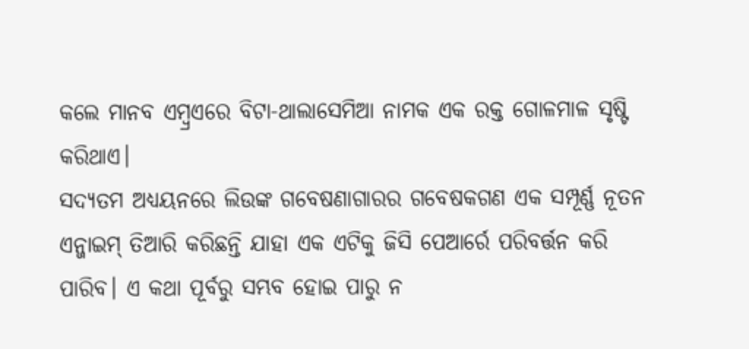କଲେ ମାନବ ଏମ୍ବ୍ରଏରେ ବିଟା-ଥାଲାସେମିଆ ନାମକ ଏକ ରକ୍ତ ଗୋଳମାଳ ସୃଷ୍ଟି କରିଥାଏ।
ସଦ୍ୟତମ ଅଧ୍ୟୟନରେ ଲିଉଙ୍କ ଗବେଷଣାଗାରର ଗବେଷକଗଣ ଏକ ସମ୍ପୂର୍ଣ୍ଣ ନୂତନ ଏନ୍ଜାଇମ୍ ତିଆରି କରିଛନ୍ତି ଯାହା ଏକ ଏଟିକୁ ଜିସି ପେଆର୍ରେ ପରିବର୍ତ୍ତନ କରି ପାରିବ। ଏ କଥା ପୂର୍ବରୁ ସମ୍ଭବ ହୋଇ ପାରୁ ନ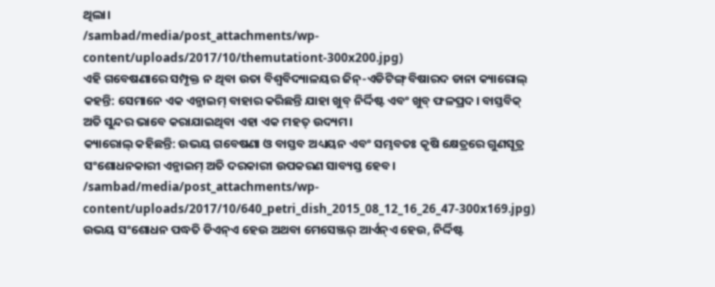ଥିଲା।
/sambad/media/post_attachments/wp-content/uploads/2017/10/themutationt-300x200.jpg)
ଏହି ଗବେଷଣାରେ ସମ୍ପୃକ୍ତ ନ ଥିବା ଉତା ବିଶ୍ୱବିଦ୍ୟାଳୟର ଜିନ୍-ଏଡିଟିଙ୍ଗ୍ ବିଷାରଦ ଡାନା କ୍ୟାରୋଲ୍ କହନ୍ତି: ସେମାନେ ଏକ ଏନ୍ଜାଇମ୍ ବାହାର କରିଛନ୍ତି ଯାହା ଖୁବ୍ ନିର୍ଦ୍ଦିଷ୍ଟ ଏବଂ ଖୁବ୍ ଫଳପ୍ରଦ। ବାସ୍ତବିକ୍ ଅତି ସୁନ୍ଦର ଭାବେ କରାଯାଇଥିବା ଏହା ଏକ ମହତ୍ ଉଦ୍ୟମ।
କ୍ୟାରୋଲ୍ କହିଛନ୍ତି: ଉଭୟ ଗବେଷଣା ଓ ବାସ୍ତବ ଅଧ୍ୟୟନ ଏବଂ ସମ୍ଭବତଃ କୃଷି କ୍ଷେତ୍ରରେ ଗୁଣସୂତ୍ର ସଂଶୋଧନକାରୀ ଏନ୍ଜାଇମ୍ ଅତି ଦରକାରୀ ଉପକରଣ ସାବ୍ୟସ୍ତ ହେବ।
/sambad/media/post_attachments/wp-content/uploads/2017/10/640_petri_dish_2015_08_12_16_26_47-300x169.jpg)
ଉଭୟ ସଂଶୋଧନ ପଦ୍ଧତି ଡିଏନ୍ଏ ହେଉ ଅଥବା ମେସେଞ୍ଜର୍ ଆର୍ଏନ୍ଏ ହେଉ, ନିର୍ଦ୍ଦିଷ୍ଟ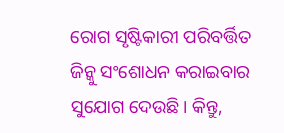ରୋଗ ସୃଷ୍ଟିକାରୀ ପରିବର୍ତ୍ତିତ ଜିନ୍କୁ ସଂଶୋଧନ କରାଇବାର ସୁଯୋଗ ଦେଉଛି। କିନ୍ତୁ,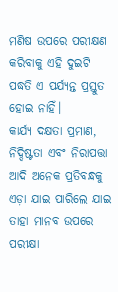ମଣିଷ ଉପରେ ପରୀକ୍ଷଣ କରିବାକୁ ଏହି ଦୁଇଟି ପଦ୍ଧତି ଏ ପର୍ଯ୍ୟନ୍ତ ପ୍ରସ୍ତୁତ ହୋଇ ନାହିଁ।
କାର୍ଯ୍ୟ ଦକ୍ଷତା ପ୍ରମାଣ, ନିଦ୍ଦିଷ୍ଟତା ଏବଂ ନିରାପତ୍ତା ଆଦି ଅନେକ ପ୍ରତିବନ୍ଧକୁ ଏଡ଼ା ଯାଇ ପାରିଲେ ଯାଇ ତାହା ମାନବ ଉପରେ ପରୀକ୍ଷା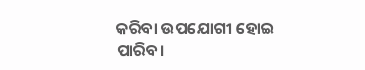କରିବା ଉପଯୋଗୀ ହୋଇ ପାରିବ।